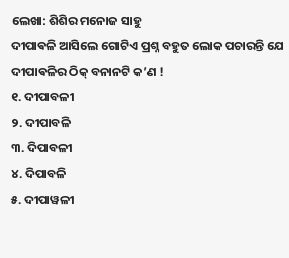ଲେଖା: ଶିଶିର ମନୋଜ ସାହୁ
ଦୀପାଵଳି ଆସିଲେ ଗୋଟିଏ ପ୍ରଶ୍ନ ବହୁତ ଲୋକ ପଚାରନ୍ତି ଯେ ଦୀପାଵଳିର ଠିକ୍ ବନାନଟି କ’ଣ !
୧. ଦୀପାବଳୀ
୨. ଦୀପାବଳି
୩. ଦିପାବଳୀ
୪. ଦିପାବଳି
୫. ଦୀପାୱଳୀ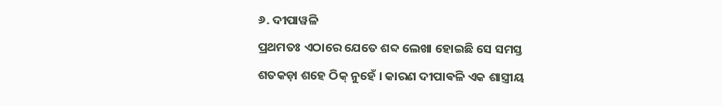୬. ଦୀପାୱଳି
ପ୍ରଥମତଃ ଏଠାରେ ଯେତେ ଶବ୍ଦ ଲେଖା ହୋଇଛି ସେ ସମସ୍ତ ଶତକଡ଼ା ଶହେ ଠିକ୍ ନୁହେଁ । କାରଣ ଦୀପାଵଳି ଏକ ଶାସ୍ତ୍ରୀୟ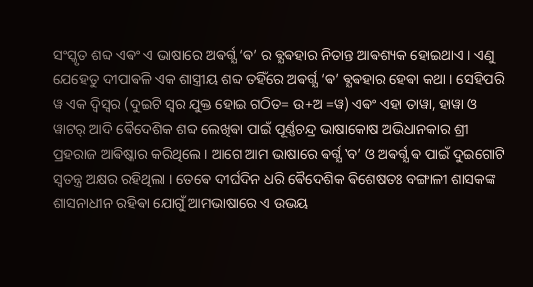ସଂସ୍କୃତ ଶବ୍ଦ ଏଵଂ ଏ ଭାଷାରେ ଅଵର୍ଗ୍ଯ ‘ଵ’ ର ଵ୍ଯଵହାର ନିତାନ୍ତ ଆଵଶ୍ୟକ ହୋଇଥାଏ । ଏଣୁ ଯେହେତୁ ଦୀପାଵଳି ଏକ ଶାସ୍ତ୍ରୀୟ ଶବ୍ଦ ତହିଁରେ ଅଵର୍ଗ୍ଯ ‘ଵ’ ଵ୍ଯଵହାର ହେଵା କଥା । ସେହିପରି ୱ ଏକ ଦ୍ଵିସ୍ଵର (ଦୁଇଟି ସ୍ଵର ଯୁକ୍ତ ହୋଇ ଗଠିତ= ଉ+ଅ =ୱ) ଏଵଂ ଏହା ତାୱା, ହାୱା ଓ ୱାଟର୍ ଆଦି ଵୈଦେଶିକ ଶବ୍ଦ ଲେଖିଵା ପାଇଁ ପୂର୍ଣ୍ଣଚନ୍ଦ୍ର ଭାଷାକୋଷ ଅଭିଧାନକାର ଶ୍ରୀ ପ୍ରହରାଜ ଆଵିଷ୍କାର କରିଥିଲେ । ଆଗେ ଆମ ଭାଷାରେ ଵର୍ଗ୍ଯ ‛ବ’ ଓ ଅଵର୍ଗ୍ଯ ଵ ପାଇଁ ଦୁଇଗୋଟି ସ୍ଵତନ୍ତ୍ର ଅକ୍ଷର ରହିଥିଲା । ତେଵେ ଦୀର୍ଘଦିନ ଧରି ଵୈଦେଶିକ ଵିଶେଷତଃ ବଙ୍ଗାଳୀ ଶାସକଙ୍କ ଶାସନାଧୀନ ରହିଵା ଯୋଗୁଁ ଆମଭାଷାରେ ଏ ଉଭୟ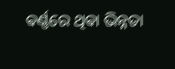ଵର୍ଣ୍ଣରେ ଥିଵା ଭିନ୍ନତା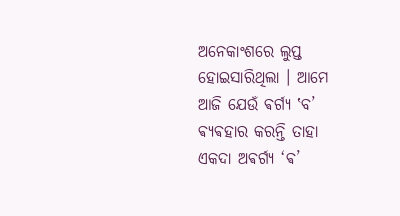ଅନେକାଂଶରେ ଲୁପ୍ତ ହୋଇସାରିଥିଲା । ଆମେ ଆଜି ଯେଉଁ ଵର୍ଗ୍ଯ ‛ବ’ ଵ୍ଯଵହାର କରନ୍ତି ତାହା ଏକଦା ଅଵର୍ଗ୍ଯ ‘ଵ’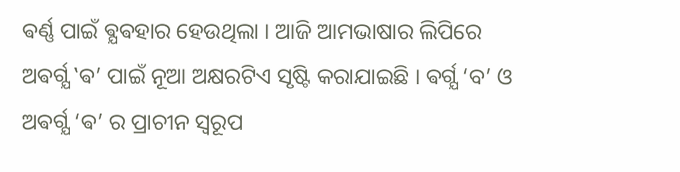ଵର୍ଣ୍ଣ ପାଇଁ ଵ୍ଯଵହାର ହେଉଥିଲା । ଆଜି ଆମଭାଷାର ଲିପିରେ ଅଵର୍ଗ୍ଯ ‛ଵ’ ପାଇଁ ନୂଆ ଅକ୍ଷରଟିଏ ସୃଷ୍ଟି କରାଯାଇଛି । ଵର୍ଗ୍ଯ ‘ବ’ ଓ ଅଵର୍ଗ୍ଯ ‘ଵ’ ର ପ୍ରାଚୀନ ସ୍ଵରୂପ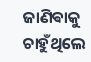ଜାଣିଵାକୁ ଚାହୁଁଥିଲେ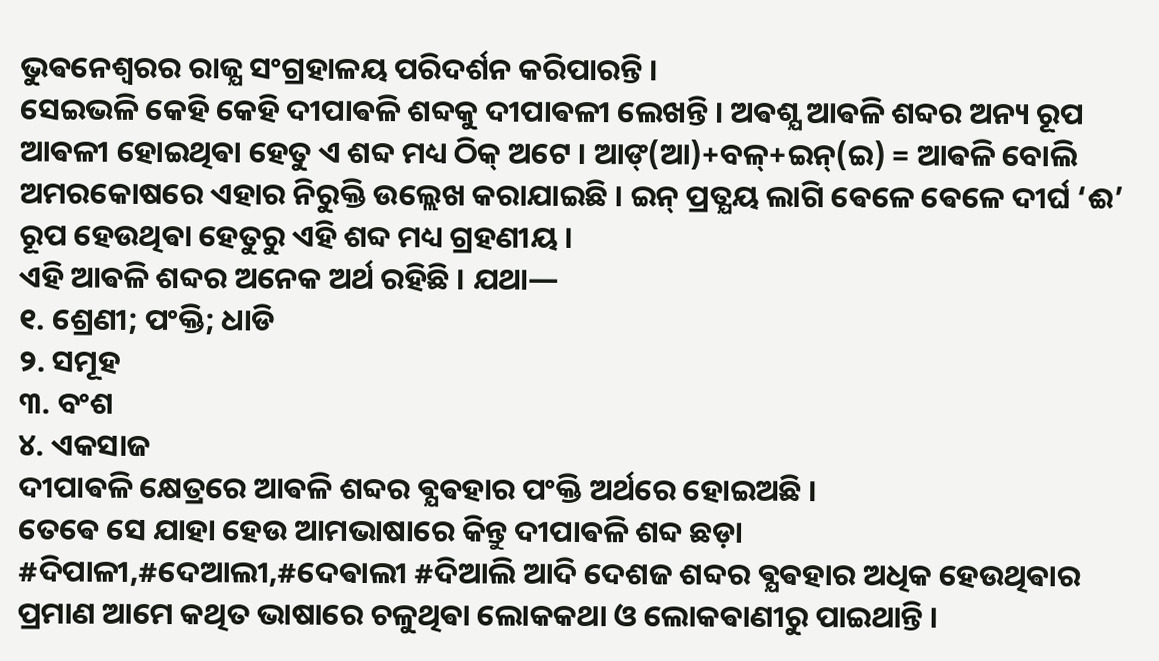ଭୁଵନେଶ୍ଵରର ରାଜ୍ଯ ସଂଗ୍ରହାଳୟ ପରିଦର୍ଶନ କରିପାରନ୍ତି ।
ସେଇଭଳି କେହି କେହି ଦୀପାଵଳି ଶବ୍ଦକୁ ଦୀପାଵଳୀ ଲେଖନ୍ତି । ଅଵଶ୍ଯ ଆଵଳି ଶବ୍ଦର ଅନ୍ୟ ରୂପ ଆଵଳୀ ହୋଇଥିଵା ହେତୁ ଏ ଶବ୍ଦ ମଧ୍ୟ ଠିକ୍ ଅଟେ । ଆଙ୍(ଆ)+ବଳ୍+ଇନ୍(ଇ) = ଆଵଳି ବୋଲି ଅମରକୋଷରେ ଏହାର ନିରୁକ୍ତି ଉଲ୍ଲେଖ କରାଯାଇଛି । ଇନ୍ ପ୍ରତ୍ଯୟ ଲାଗି ଵେଳେ ଵେଳେ ଦୀର୍ଘ ‘ଈ’ ରୂପ ହେଉଥିଵା ହେତୁରୁ ଏହି ଶବ୍ଦ ମଧ୍ୟ ଗ୍ରହଣୀୟ ।
ଏହି ଆଵଳି ଶବ୍ଦର ଅନେକ ଅର୍ଥ ରହିଛି । ଯଥା―
୧. ଶ୍ରେଣୀ; ପଂକ୍ତି; ଧାଡି
୨. ସମୂହ
୩. ବଂଶ
୪. ଏକସାଜ
ଦୀପାଵଳି କ୍ଷେତ୍ରରେ ଆଵଳି ଶବ୍ଦର ଵ୍ଯଵହାର ପଂକ୍ତି ଅର୍ଥରେ ହୋଇଅଛି ।
ତେଵେ ସେ ଯାହା ହେଉ ଆମଭାଷାରେ କିନ୍ତୁ ଦୀପାଵଳି ଶବ୍ଦ ଛଡ଼ା #ଦିପାଳୀ,#ଦେଆଲୀ,#ଦେଵାଲୀ #ଦିଆଲି ଆଦି ଦେଶଜ ଶବ୍ଦର ଵ୍ଯଵହାର ଅଧିକ ହେଉଥିଵାର ପ୍ରମାଣ ଆମେ କଥିତ ଭାଷାରେ ଚଳୁଥିଵା ଲୋକକଥା ଓ ଲୋକଵାଣୀରୁ ପାଇଥାନ୍ତି ।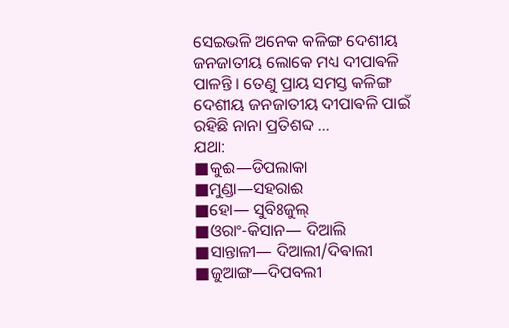ସେଇଭଳି ଅନେକ କଳିଙ୍ଗ ଦେଶୀୟ ଜନଜାତୀୟ ଲୋକେ ମଧ୍ୟ ଦୀପାଵଳି ପାଳନ୍ତି । ତେଣୁ ପ୍ରାୟ ସମସ୍ତ କଳିଙ୍ଗ ଦେଶୀୟ ଜନଜାତୀୟ ଦୀପାଵଳି ପାଇଁ ରହିଛି ନାନା ପ୍ରତିଶବ୍ଦ …
ଯଥା:
■କୁଈ―ଡିପଲାକା
■ମୁଣ୍ଡା―ସହରାଈ
■ହୋ― ସୁବିଃଜୁଲ୍
■ଓରାଂ-କିସାନ― ଦିଆଲି
■ସାନ୍ତାଳୀ― ଦିଆଲୀ/ଦିଵାଲୀ
■ଜୁଆଙ୍ଗ―ଦିପବଲୀ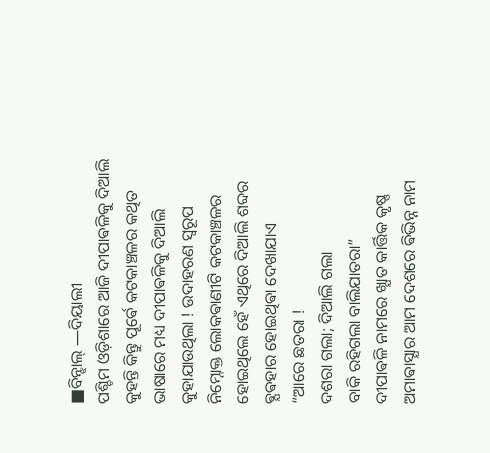■ବିନ୍ଝାଲ୍ ―ଦିୟାଲୀ
ପଶ୍ଚିମ ଓଡ଼ିଶାରେ ଆଜି ଦୀପାଵଳିକୁ ଦିଆଲି କୁହନ୍ତି କିନ୍ତୁ ପୂର୍ଵେ କଟକାଞ୍ଚଳର କଥିତ ଭାଷାରେ ମଧ୍ୟ ଦୀପାଵଳିକୁ ଦିଆଲି କୁହାଯାଉଥିଲା ! ଉଦାହରଣ ସ୍ୱରୂପ ନିମ୍ନୋକ୍ତ ଲୋକଵାଣୀଟି କଟକାଞ୍ଚଳର ହୋଇଥିଲେ ହେଁ ଏଥିରେ ଦିଆଲି ଶବ୍ଦର ଵ୍ଯଵହାର ହୋଇଥିଵା ଦେଖାଯାଏ
“ଆରେ ଛତରା !
ଦଶରା ଗଲା; ଦିଆଲି ଗଲା
ବାକି ରହିଗଲା ବାଲିଯାତରା”
ଦୀପାଵଳି ନାମରେ ଖ୍ଯାତ କାର୍ତ୍ତିକ କୃଷ୍ଣ ଅମାଵାସ୍ଯାର ଆମ ଦେଶରେ ଵିଭିନ୍ନ ନାମ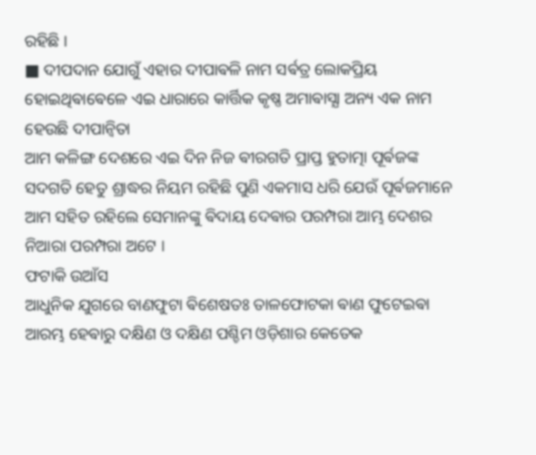ରହିଛି ।
■ ଦୀପଦାନ ଯୋଗୁଁ ଏହାର ଦୀପାଵଳି ନାମ ସର୍ଵତ୍ର ଲୋକପ୍ରିୟ ହୋଇଥିଵାଵେଳେ ଏଇ ଧାରାରେ କାର୍ତ୍ତିକ କୃଷ୍ଣ ଅମାଵାସ୍ଯା ଅନ୍ୟ ଏକ ନାମ ହେଉଛି ଦୀପାନ୍ଵିତା
ଆମ କଳିଙ୍ଗ ଦେଶରେ ଏଇ ଦିନ ନିଜ ଵୀରଗତି ପ୍ରାପ୍ତ ହୁତାତ୍ମା ପୂର୍ଵଜଙ୍କ ସଦଗତି ହେତୁ ଶ୍ରାଦ୍ଧର ନିୟମ ରହିଛି ପୁଣି ଏକମାସ ଧରି ଯେଉଁ ପୂର୍ଵଜମାନେ ଆମ ସହିତ ରହିଲେ ସେମାନଙ୍କୁ ଵିଦାୟ ଦେଵାର ପରମ୍ପରା ଆମ୍ଭ ଦେଶର ନିଆରା ପରମ୍ପରା ଅଟେ ।
ଫଟାକି ଉଆଁସ
ଆଧୁନିକ ଯୁଗରେ ବାଣଫୁଟା ଵିଶେଷତଃ ତାଳଫୋଟକା ଵାଣ ଫୁଟେଇଵା ଆରମ୍ଭ ହେଵାରୁ ଦକ୍ଷିଣ ଓ ଦକ୍ଷିଣ ପଶ୍ଚିମ ଓଡ଼ିଶାର କେତେକ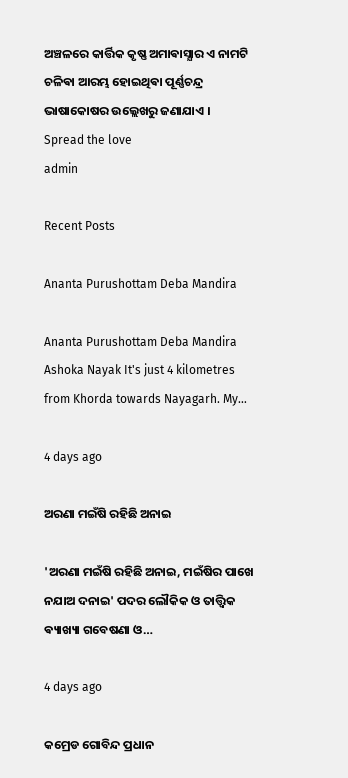ଅଞ୍ଚଳରେ କାର୍ତ୍ତିକ କୃଷ୍ଣ ଅମାଵାସ୍ଯାର ଏ ନାମଟି ଚଳିଵା ଆରମ୍ଭ ହୋଇଥିଵା ପୂର୍ଣ୍ଣଚନ୍ଦ୍ର ଭାଷାକୋଷର ଉଲ୍ଲେଖରୁ ଜଣାଯାଏ ।
Spread the love
admin

Recent Posts

Ananta Purushottam Deba Mandira

Ananta Purushottam Deba Mandira Ashoka Nayak It's just 4 kilometres from Khorda towards Nayagarh. My…

4 days ago

ଅରଣା ମଇଁଷି ରହିଛି ଅନାଇ

'ଅରଣା ମଇଁଷି ରହିଛି ଅନାଇ, ମଇଁଷିର ପାଖେ ନଯାଅ ଦନାଇ' ପଦର ଲୌକିକ ଓ ତାତ୍ତ୍ଵିକ ଵ୍ୟାଖ୍ୟା ଗବେଷଣା ଓ…

4 days ago

କମ୍ରେଡ ଗୋବିନ୍ଦ ପ୍ରଧାନ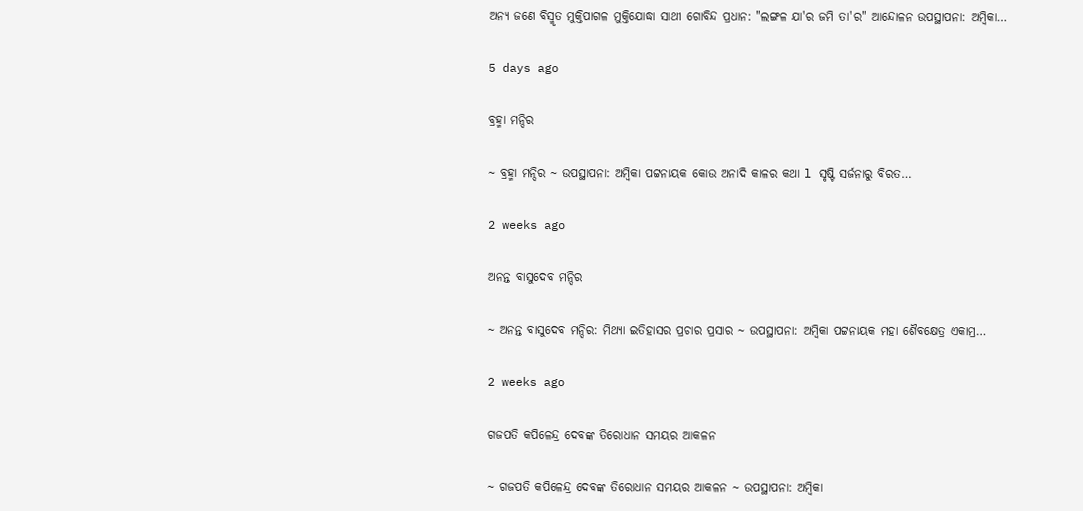ଅନ୍ୟ ଜଣେ ବିସ୍ମୃତ ମୁକ୍ତିପାଗଳ ମୁକ୍ତିଯୋଦ୍ଧା ସାଥୀ ଗୋବିନ୍ଦ ପ୍ରଧାନ: "ଲଙ୍ଗଳ ଯା'ର ଜମି ତା'ର" ଆନ୍ଦୋଳନ ଉପସ୍ଥାପନା: ଅମ୍ବିକା…

5 days ago

ବ୍ରହ୍ମା ମନ୍ଦିର

~ ବ୍ରହ୍ମା ମନ୍ଦିର ~ ଉପସ୍ଥାପନା: ଅମ୍ବିକା ପଟ୍ଟନାୟକ କୋଉ ଅନାଦି କାଳର କଥା l ସୃଷ୍ଟି ସର୍ଜନାରୁ ବିରତ…

2 weeks ago

ଅନନ୍ତ ବାସୁଦେବ ମନ୍ଦିର

~ ଅନନ୍ତ ବାସୁଦେବ ମନ୍ଦିର: ମିଥ୍ୟା ଇତିହାସର ପ୍ରଚାର ପ୍ରସାର ~ ଉପସ୍ଥାପନା: ଅମ୍ବିକା ପଟ୍ଟନାୟକ ମହା ଶୈବକ୍ଷେତ୍ର ଏକାମ୍ର…

2 weeks ago

ଗଜପତି କପିଳେନ୍ଦ୍ର ଦେବଙ୍କ ତିରୋଧାନ ସମୟର ଆକଳନ

~ ଗଜପତି କପିଳେନ୍ଦ୍ର ଦେବଙ୍କ ତିରୋଧାନ ସମୟର ଆକଳନ ~ ଉପସ୍ଥାପନା: ଅମ୍ବିକା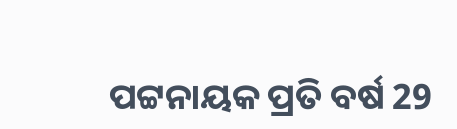ପଟ୍ଟନାୟକ ପ୍ରତି ବର୍ଷ 29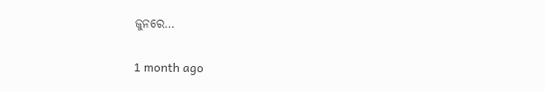ଜୁନରେ…

1 month ago